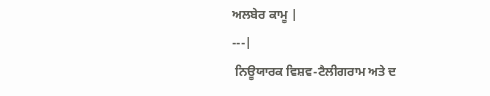ਅਲਬੇਰ ਕਾਮੂ |
---|
 ਨਿਊਯਾਰਕ ਵਿਸ਼ਵ-ਟੈਲੀਗਰਾਮ ਅਤੇ ਦ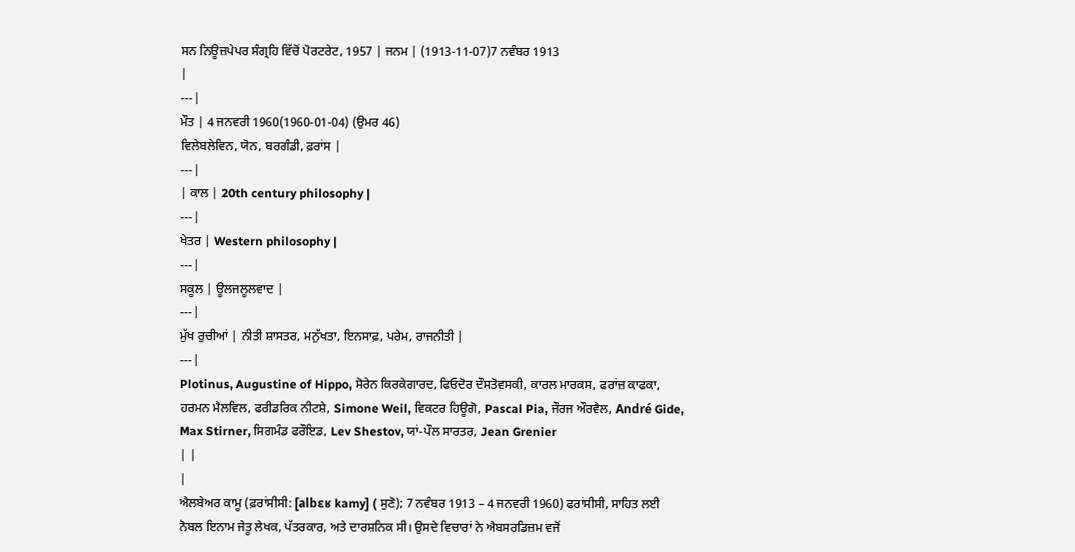ਸਨ ਨਿਊਜ਼ਪੇਪਰ ਸੰਗ੍ਰਹਿ ਵਿੱਚੋਂ ਪੋਰਟਰੇਟ, 1957 | ਜਨਮ | (1913-11-07)7 ਨਵੰਬਰ 1913
|
---|
ਮੌਤ | 4 ਜਨਵਰੀ 1960(1960-01-04) (ਉਮਰ 46)
ਵਿਲੇਬਲੇਵਿਨ, ਯੋਨ, ਬਰਗੰਡੀ, ਫ਼ਰਾਂਸ |
---|
| ਕਾਲ | 20th century philosophy |
---|
ਖੇਤਰ | Western philosophy |
---|
ਸਕੂਲ | ਊਲਜਲੂਲਵਾਦ |
---|
ਮੁੱਖ ਰੁਚੀਆਂ | ਨੀਤੀ ਸ਼ਾਸਤਰ, ਮਨੁੱਖਤਾ, ਇਨਸਾਫ਼, ਪਰੇਮ, ਰਾਜਨੀਤੀ |
---|
Plotinus, Augustine of Hippo, ਸੋਰੇਨ ਕਿਰਕੇਗਾਰਦ, ਫਿਓਦੋਰ ਦੌਸਤੋਵਸਕੀ, ਕਾਰਲ ਮਾਰਕਸ, ਫਰਾਂਜ਼ ਕਾਫਕਾ, ਹਰਮਨ ਮੈਲਵਿਲ, ਫਰੀਡਰਿਕ ਨੀਟਸ਼ੇ, Simone Weil, ਵਿਕਟਰ ਹਿਊਗੋ, Pascal Pia, ਜੌਰਜ ਔਰਵੈਲ, André Gide, Max Stirner, ਸਿਗਮੰਡ ਫਰੌਇਡ, Lev Shestov, ਯਾਂ-ਪੌਲ ਸਾਰਤਰ, Jean Grenier
| |
|
ਐਲਬੇਅਰ ਕਾਮੂ (ਫ਼ਰਾਂਸੀਸੀ: [albɛʁ kamy] ( ਸੁਣੋ); 7 ਨਵੰਬਰ 1913 – 4 ਜਨਵਰੀ 1960) ਫਰਾਂਸੀਸੀ, ਸਾਹਿਤ ਲਈ ਨੋਬਲ ਇਨਾਮ ਜੇਤੂ ਲੇਖਕ, ਪੱਤਰਕਾਰ, ਅਤੇ ਦਾਰਸ਼ਨਿਕ ਸੀ। ਉਸਦੇ ਵਿਚਾਰਾਂ ਨੇ ਐਬਸਰਡਿਜ਼ਮ ਵਜੋਂ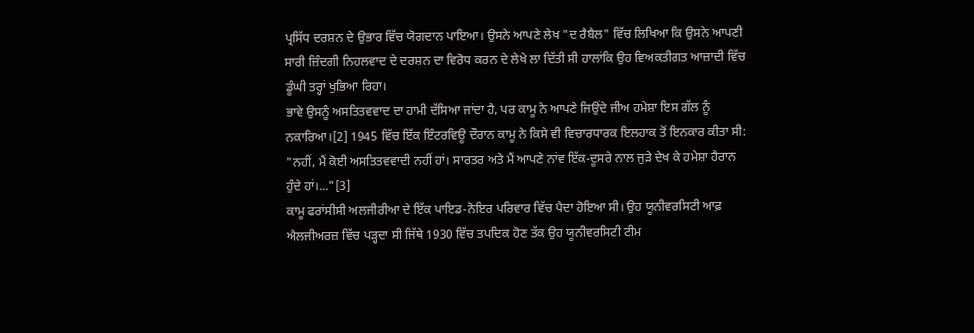ਪ੍ਰਸਿੱਧ ਦਰਸ਼ਨ ਦੇ ਉਭਾਰ ਵਿੱਚ ਯੋਗਦਾਨ ਪਾਇਆ। ਉਸਨੇ ਆਪਣੇ ਲੇਖ "ਦ ਰੈਬੈਲ" ਵਿੱਚ ਲਿਖਿਆ ਕਿ ਉਸਨੇ ਆਪਣੀ ਸਾਰੀ ਜ਼ਿੰਦਗੀ ਨਿਹਲਵਾਦ ਦੇ ਦਰਸ਼ਨ ਦਾ ਵਿਰੋਧ ਕਰਨ ਦੇ ਲੇਖੇ ਲਾ ਦਿੱਤੀ ਸੀ ਹਾਲਾਂਕਿ ਉਹ ਵਿਅਕਤੀਗਤ ਆਜ਼ਾਦੀ ਵਿੱਚ ਡੂੰਘੀ ਤਰ੍ਹਾਂ ਖੁਭਿਆ ਰਿਹਾ।
ਭਾਵੇ ਉਸਨੂੰ ਅਸਤਿਤਵਵਾਦ ਦਾ ਹਾਮੀ ਦੱਸਿਆ ਜਾਂਦਾ ਹੈ, ਪਰ ਕਾਮੂ ਨੇ ਆਪਣੇ ਜਿਉਂਦੇ ਜੀਅ ਹਮੇਸ਼ਾ ਇਸ ਗੱਲ ਨੂੰ ਨਕਾਰਿਆ।[2] 1945 ਵਿੱਚ ਇੱਕ ਇੰਟਰਵਿਊ ਦੌਰਾਨ ਕਾਮੂ ਨੇ ਕਿਸੇ ਵੀ ਵਿਚਾਰਧਾਰਕ ਇਲਹਾਕ ਤੋਂ ਇਨਕਾਰ ਕੀਤਾ ਸੀ: "ਨਹੀਂ, ਮੈਂ ਕੋਈ ਅਸਤਿਤਵਵਾਦੀ ਨਹੀਂ ਹਾਂ। ਸਾਰਤਰ ਅਤੇ ਮੈਂ ਆਪਣੇ ਨਾਂਵ ਇੱਕ-ਦੂਸਰੇ ਨਾਲ ਜੁੜੇ ਦੇਖ ਕੇ ਹਮੇਸ਼ਾ ਹੈਰਾਨ ਹੁੰਦੇ ਹਾਂ।..."[3]
ਕਾਮੂ ਫਰਾਂਸੀਸੀ ਅਲਜੀਰੀਆ ਦੇ ਇੱਕ ਪਾਇਡ-ਨੋਇਰ ਪਰਿਵਾਰ ਵਿੱਚ ਪੈਦਾ ਹੋਇਆ ਸੀ। ਉਹ ਯੂਨੀਵਰਸਿਟੀ ਆਫ਼ ਐਲਜੀਅਰਜ਼ ਵਿੱਚ ਪੜ੍ਹਦਾ ਸੀ ਜਿੱਥੇ 1930 ਵਿੱਚ ਤਪਦਿਕ ਹੋਣ ਤੱਕ ਉਹ ਯੂਨੀਵਰਸਿਟੀ ਟੀਮ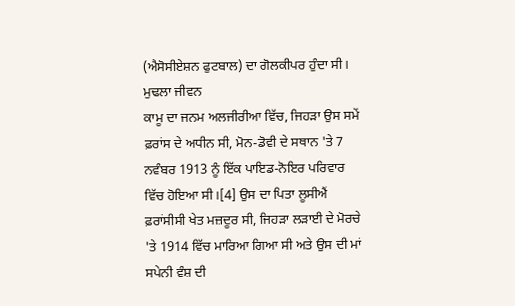(ਐਸੋਸੀਏਸ਼ਨ ਫੁਟਬਾਲ) ਦਾ ਗੋਲਕੀਪਰ ਹੁੰਦਾ ਸੀ।
ਮੁਢਲਾ ਜੀਵਨ
ਕਾਮੂ ਦਾ ਜਨਮ ਅਲਜੀਰੀਆ ਵਿੱਚ, ਜਿਹੜਾ ਉਸ ਸਮੇਂ ਫ਼ਰਾਂਸ ਦੇ ਅਧੀਨ ਸੀ, ਮੋਨ-ਡੋਵੀ ਦੇ ਸਥਾਨ 'ਤੇ 7 ਨਵੰਬਰ 1913 ਨੂੰ ਇੱਕ ਪਾਇਡ-ਨੋਇਰ ਪਰਿਵਾਰ ਵਿੱਚ ਹੋਇਆ ਸੀ।[4] ਉਸ ਦਾ ਪਿਤਾ ਲੂਸੀਐਂ ਫ਼ਰਾਂਸੀਸੀ ਖੇਤ ਮਜ਼ਦੂਰ ਸੀ, ਜਿਹੜਾ ਲੜਾਈ ਦੇ ਮੋਰਚੇ 'ਤੇ 1914 ਵਿੱਚ ਮਾਰਿਆ ਗਿਆ ਸੀ ਅਤੇ ਉਸ ਦੀ ਮਾਂ ਸਪੇਨੀ ਵੰਸ਼ ਦੀ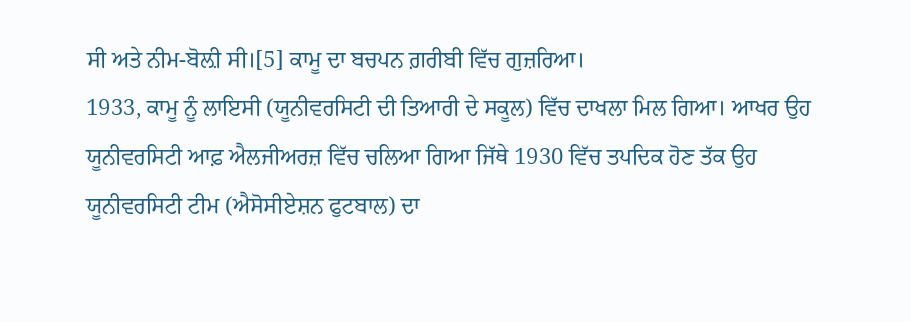ਸੀ ਅਤੇ ਨੀਮ-ਬੋਲ਼ੀ ਸੀ।[5] ਕਾਮੂ ਦਾ ਬਚਪਨ ਗ਼ਰੀਬੀ ਵਿੱਚ ਗੁਜ਼ਰਿਆ।
1933, ਕਾਮੂ ਨੂੰ ਲਾਇਸੀ (ਯੂਨੀਵਰਸਿਟੀ ਦੀ ਤਿਆਰੀ ਦੇ ਸਕੂਲ) ਵਿੱਚ ਦਾਖਲਾ ਮਿਲ ਗਿਆ। ਆਖਰ ਉਹ ਯੂਨੀਵਰਸਿਟੀ ਆਫ਼ ਐਲਜੀਅਰਜ਼ ਵਿੱਚ ਚਲਿਆ ਗਿਆ ਜਿੱਥੇ 1930 ਵਿੱਚ ਤਪਦਿਕ ਹੋਣ ਤੱਕ ਉਹ ਯੂਨੀਵਰਸਿਟੀ ਟੀਮ (ਐਸੋਸੀਏਸ਼ਨ ਫੁਟਬਾਲ) ਦਾ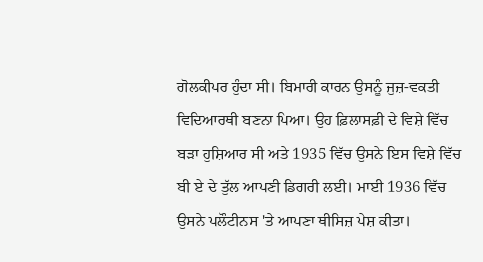ਗੋਲਕੀਪਰ ਹੁੰਦਾ ਸੀ। ਬਿਮਾਰੀ ਕਾਰਨ ਉਸਨੂੰ ਜੁਜ਼-ਵਕਤੀ ਵਿਦਿਆਰਥੀ ਬਣਨਾ ਪਿਆ। ਉਹ ਫ਼ਿਲਾਸਫ਼ੀ ਦੇ ਵਿਸ਼ੇ ਵਿੱਚ ਬੜਾ ਹੁਸ਼ਿਆਰ ਸੀ ਅਤੇ 1935 ਵਿੱਚ ਉਸਨੇ ਇਸ ਵਿਸ਼ੇ ਵਿੱਚ ਬੀ ਏ ਦੇ ਤੁੱਲ ਆਪਣੀ ਡਿਗਰੀ ਲਈ। ਮਾਈ 1936 ਵਿੱਚ ਉਸਨੇ ਪਲੌਟੀਨਸ 'ਤੇ ਆਪਣਾ ਥੀਸਿਜ਼ ਪੇਸ਼ ਕੀਤਾ।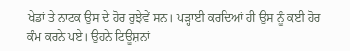ਖੇਡਾਂ ਤੇ ਨਾਟਕ ਉਸ ਦੇ ਹੋਰ ਰੁਝੇਵੇਂ ਸਨ। ਪੜ੍ਹਾਈ ਕਰਦਿਆਂ ਹੀ ਉਸ ਨੂੰ ਕਈ ਹੋਰ ਕੰਮ ਕਰਨੇ ਪਏ। ਉਹਨੇ ਟਿਊਸ਼ਨਾਂ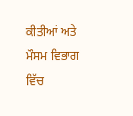ਕੀਤੀਆਂ ਅਤੇ ਮੌਸਮ ਵਿਭਾਗ ਵਿੱਚ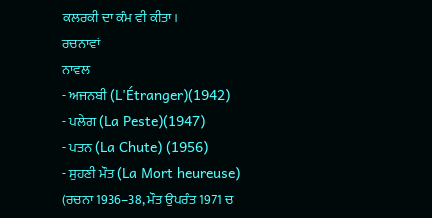ਕਲਰਕੀ ਦਾ ਕੰਮ ਵੀ ਕੀਤਾ।
ਰਚਨਾਵਾਂ
ਨਾਵਲ
- ਅਜਨਬੀ (L'Étranger)(1942)
- ਪਲੇਗ (La Peste)(1947)
- ਪਤਨ (La Chute) (1956)
- ਸੁਹਣੀ ਮੌਤ (La Mort heureuse) (ਰਚਨਾ 1936–38, ਮੌਤ ਉਪਰੰਤ 1971 ਚ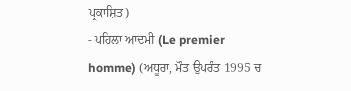ਪ੍ਰਕਾਸ਼ਿਤ)
- ਪਹਿਲਾ ਆਦਮੀ (Le premier homme) (ਅਧੂਰਾ, ਮੌਤ ਉਪਰੰਤ 1995 ਚ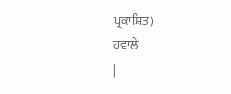ਪ੍ਰਕਾਸ਼ਿਤ)
ਹਵਾਲੇ
|